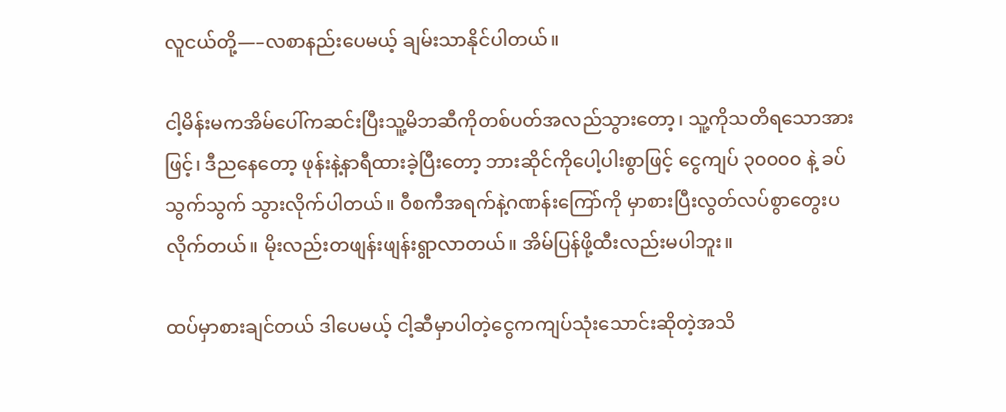လူငယ်တို့—–လစာနည်းပေမယ့် ချမ်းသာနိုင်ပါတယ်။

ငါ့မိန်းမကအိမ်ပေါ်ကဆင်းပြီးသူ့မိဘဆီကိုတစ်ပတ်အလည်သွားတော့၊ သူ့ကိုသတိရသောအားဖြင့်၊ ဒီညနေတော့ ဖုန်းနဲ့နာရီထားခဲ့ပြီးတော့ ဘားဆိုင်ကိုပေါ့ပါးစွာဖြင့် ငွေကျပ် ၃၀၀၀၀ နဲ့ ခပ်သွက်သွက် သွားလိုက်ပါတယ်။ ဝီစကီအရက်နဲ့ဂဏန်းကြော်ကို မှာစားပြီးလွတ်လပ်စွာတွေးပလိုက်တယ်။ မိုးလည်းတဖျန်းဖျန်းရွာလာတယ်။ အိမ်ပြန်ဖို့ထီးလည်းမပါဘူး။

ထပ်မှာစားချင်တယ် ဒါပေမယ့် ငါ့ဆီမှာပါတဲ့ငွေကကျပ်သုံးသောင်းဆိုတဲ့အသိ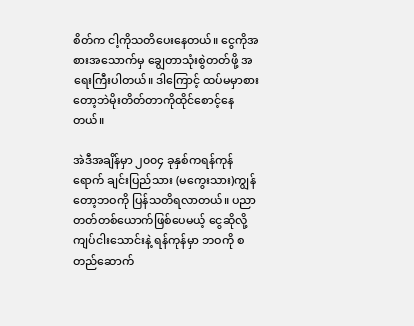စိတ်က ငါ့ကိုသတိပေးနေတယ်။ ငွေကိုအစားအသောက်မှ ချွေတာသုံးစွဲတတ်ဖို့ အရေးကြီးပါတယ်။ ဒါကြောင့် ထပ်မမှာစားတော့ဘဲမိုးတိတ်တာကိုထိုင်စောင့်နေတယ်။

အဲဒီအချိန်မှာ ၂၀၀၄ ခုနှစ်ကရန်ကုန်ရောက် ချင်းပြည်သား (မကွေးသား)ကျွန်တော့ဘဝကို ပြန်သတိရလာတယ်။ ပညာတတ်တစ်ယောက်ဖြစ်ပေမယ့် ငွေဆိုလို့ ကျပ်ငါးသောင်းနဲ့ ရန်ကုန်မှာ ဘဝကို စတည်ဆောက်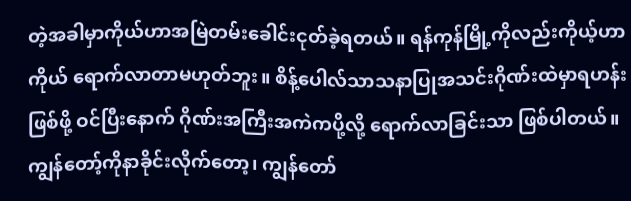တဲ့အခါမှာကိုယ်ဟာအမြဲတမ်းခေါင်းငုတ်ခဲ့ရတယ်။ ရန်ကုန်မြို့ကိုလည်းကိုယ့်ဟာကိုယ် ရောက်လာတာမဟုတ်ဘူး။ စိန့်ပေါလ်သာသနာပြုအသင်းဂိုဏ်းထဲမှာရဟန်းဖြစ်ဖို့ ဝင်ပြီးနောက် ဂိုဏ်းအကြီးအကဲကပို့လို့ ရောက်လာခြင်းသာ ဖြစ်ပါတယ်။ ကျွန်တော့်ကိုနာခိုင်းလိုက်တော့၊ ကျွန်တော်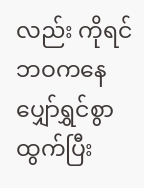လည်း ကိုရင်ဘဝကနေ ပျှော်ရွှင်စွာထွက်ပြီး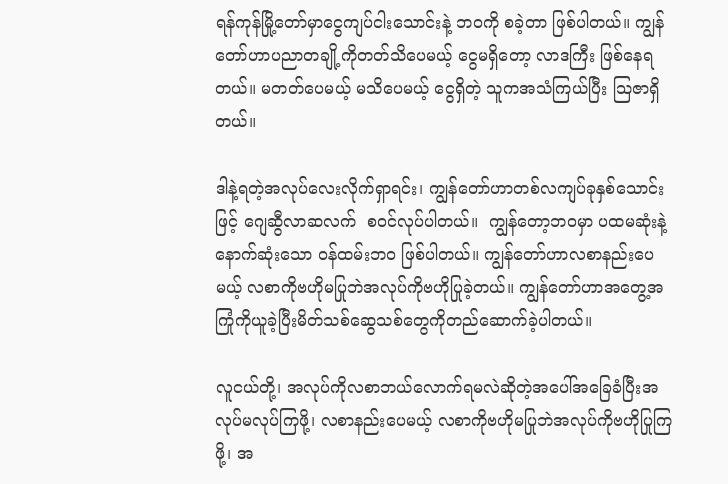ရန်ကုန်မြို့တော်မှာငွေကျပ်ငါးသောင်းနဲ့ ဘဝကို စခဲ့တာ ဖြစ်ပါတယ်။ ကျွန်တော်ဟာပညာတချို့ကိုတတ်သိပေမယ့် ငွေမရှိတော့ လာဒကြီး ဖြစ်နေရတယ်။ မတတ်ပေမယ့် မသိပေမယ့် ငွေရှိတဲ့ သူကအသံကြယ်ပြီး သြဇာရှိတယ်။

ဒါနဲ့ရတဲ့အလုပ်လေးလိုက်ရှာရင်း၊ ကျွန်တော်ဟာတစ်လကျပ်ခုနှစ်သောင်းဖြင့် ဂျေဆွီလာဆလက်  စဝင်လုပ်ပါတယ်။  ကျွန်တော့ဘဝမှာ ပထမဆုံးနဲ့ နောက်ဆုံးသော ဝန်ထမ်းဘ၀ ဖြစ်ပါတယ်။ ကျွန်တော်ဟာလစာနည်းပေမယ့် လစာကိုဗဟိုမပြုဘဲအလုပ်ကိုဗဟိုပြုခဲ့တယ်။ ကျွန်တော်ဟာအတွေ့အကြုံကိုယူခဲ့ပြီးမိတ်သစ်ဆွေသစ်တွေကိုတည်ဆောက်ခဲ့ပါတယ်။

လူငယ်တို့၊ အလုပ်ကိုလစာဘယ်လောက်ရမလဲဆိုတဲ့အပေါ်အခြေခံပြီးအလုပ်မလုပ်ကြဖို့၊ လစာနည်းပေမယ့် လစာကိုဗဟိုမပြုဘဲအလုပ်ကိုဗဟိုပြုကြဖို့၊ အ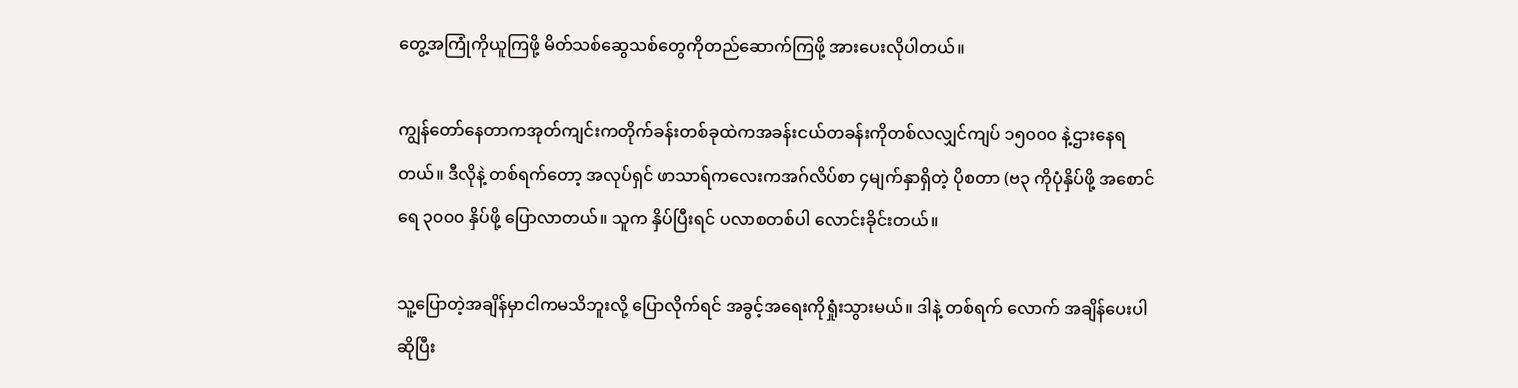တွေ့အကြုံကိုယူကြဖို့ မိတ်သစ်ဆွေသစ်တွေကိုတည်ဆောက်ကြဖို့ အားပေးလိုပါတယ်။

ကျွန်တော်နေတာကအုတ်ကျင်းကတိုက်ခန်းတစ်ခုထဲကအခန်းငယ်တခန်းကိုတစ်လလျှင်ကျပ် ၁၅၀၀၀ နဲ့ဌားနေရတယ်။ ဒီလိုနဲ့ တစ်ရက်တော့ အလုပ်ရှင် ဖာသာရ်ကလေးကအဂ်လိပ်စာ ၄မျက်နှာရှိတဲ့ ပိုစတာ (ဗ၃ ကိုပုံနှိပ်ဖို့ အစောင်ရေ ၃၀၀၀ နှိပ်ဖို့ ပြောလာတယ်။ သူက နှိပ်ပြီးရင် ပလာစတစ်ပါ လောင်းခိုင်းတယ်။

သူ့ပြောတဲ့အချိန်မှာငါကမသိဘူးလို့ ပြောလိုက်ရင် အခွင့်အရေးကိုရှုံးသွားမယ်။ ဒါနဲ့ တစ်ရက် လောက် အချိန်ပေးပါဆိုပြီး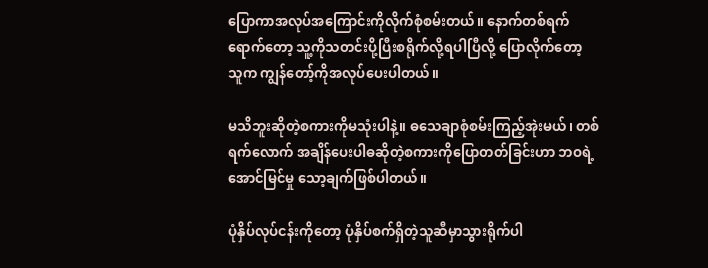ပြောကာအလုပ်အကြောင်းကိုလိုက်စုံစမ်းတယ်။ နောက်တစ်ရက်ရောက်တော့ သူ့ကိုသတင်းပို့ပြီးစရိုက်လို့ရပါပြီလို့ ပြောလိုက်တော့ သူက ကျွန်တော့်ကိုအလုပ်ပေးပါတယ်။

မသိဘူးဆိုတဲ့စကားကိုမသုံးပါနဲ့။ ဓသေချာစုံစမ်းကြည့်အုဲးမယ်၊ တစ်ရက်လောက် အချိန်ပေးပါဓဆိုတဲ့စကားကိုပြောတတ်ခြင်းဟာ ဘဝရဲ့အောင်မြင်မှု သော့ချက်ဖြစ်ပါတယ်။

ပုံနှိပ်လုပ်ငန်းကိုတော့ ပုံနှိပ်စက်ရှိတဲ့သူဆီမှာသွားရိုက်ပါ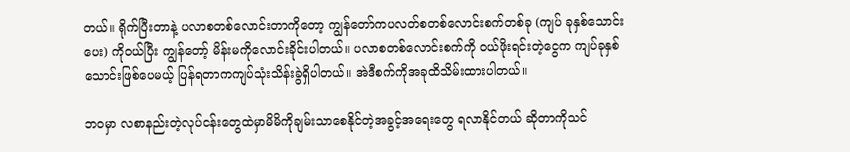တယ်။ ရိုက်ပြီးတာနဲ့ ပလာစတစ်လောင်းတာကိုတော့ ကျွန်တော်ကပလတ်စတစ်လောင်းစက်တစ်ခု (ကျပ် ခုနှစ်သောင်းပေး) ကိုဝယ်ပြီး ကျွန်တော့် မိန်းမကိုလောင်းခိုင်းပါတယ်။ ပလာစတစ်လောင်းစက်ကို ဝယ်ဖိုးရင်းတဲ့ငွေက ကျပ်ခုနှစ်သောင်းဖြစ်ပေမယ့် ပြန်ရတာကကျပ်သုံးသိန်းခွဲရှိပါတယ်။ အဲဒီစက်ကိုအခုထိသိမ်းထားပါတယ်။

ဘဝမှာ လစာနည်းတဲ့လုပ်ငန်းတွေထဲမှာမိမိကိုချမ်းသာစေနိုင်တဲ့အခွင့်အရေးတွေ ရလာနိုင်တယ် ဆိုတာကိုသင်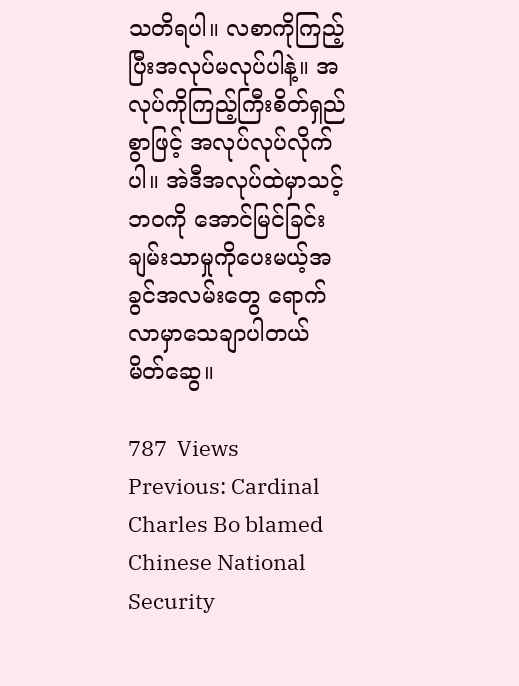သတိရပါ။ လစာကိုကြည့်ပြီးအလုပ်မလုပ်ပါနဲ့။ အလုပ်ကိုကြည့်ကြီးစိတ်ရှည်စွာဖြင့် အလုပ်လုပ်လိုက်ပါ။ အဲဒီအလုပ်ထဲမှာသင့်ဘဝကို အောင်မြင်ခြင်းချမ်းသာမှုကိုပေးမယ့်အခွင်အလမ်းတွေ ရောက်လာမှာသေချာပါတယ် မိတ်ဆွေ။

787  Views
Previous: Cardinal Charles Bo blamed Chinese National Security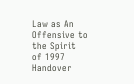Law as An Offensive to the Spirit of 1997 Handover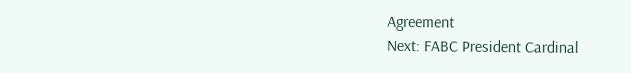Agreement
Next: FABC President Cardinal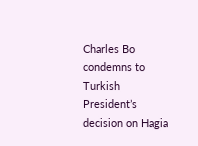Charles Bo condemns to Turkish President’s decision on Hagia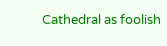Cathedral as foolish